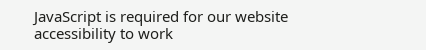JavaScript is required for our website accessibility to work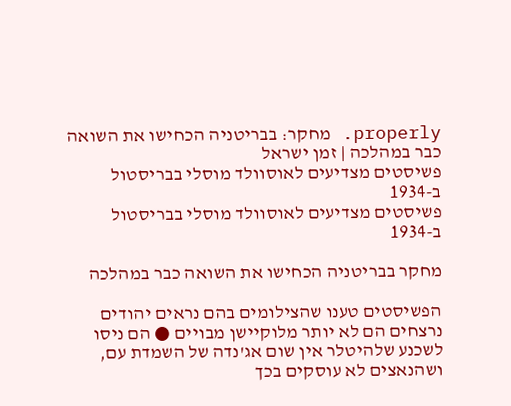properly. מחקר: בבריטניה הכחישו את השואה כבר במהלכה | זמן ישראל
פשיסטים מצדיעים לאוסוולד מוסלי בבריסטול ב-1934
פשיסטים מצדיעים לאוסוולד מוסלי בבריסטול ב-1934

מחקר בבריטניה הכחישו את השואה כבר במהלכה

הפשיסטים טענו שהצילומים בהם נראים יהודים נרצחים הם לא יותר מלוקיישן מבויים ● הם ניסו לשכנע שלהיטלר אין שום אג'נדה של השמדת עם, ושהנאצים לא עוסקים בכך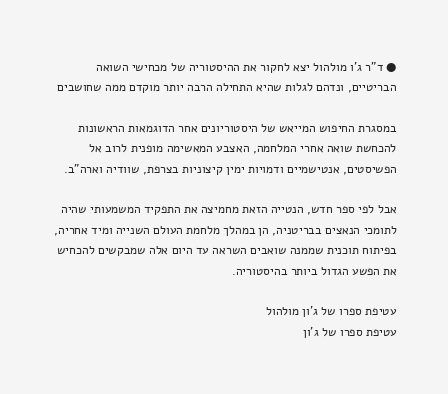● ד"ר ג'ו מולהול יצא לחקור את ההיסטוריה של מכחישי השואה הבריטיים, ונדהם לגלות שהיא התחילה הרבה יותר מוקדם ממה שחושבים

במסגרת החיפוש המייאש של היסטוריונים אחר הדוגמאות הראשונות להכחשת שואה אחרי המלחמה, האצבע המאשימה מופנית לרוב אל הפשיסטים, אנטישמיים ודמויות ימין קיצוניות בצרפת, שוודיה וארה"ב.

אבל לפי ספר חדש, הנטייה הזאת מחמיצה את התפקיד המשמעותי שהיה לתומכי הנאצים בבריטניה, הן במהלך מלחמת העולם השנייה ומיד אחריה, בפיתוח תוכנית שממנה שואבים השראה עד היום אלה שמבקשים להכחיש את הפשע הגדול ביותר בהיסטוריה.

עטיפת ספרו של ג'ון מולהול
עטיפת ספרו של ג'ון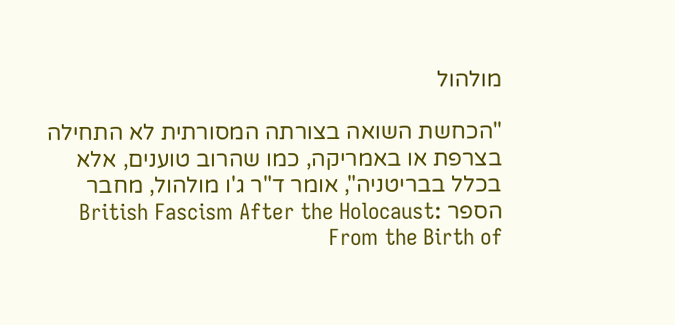מולהול

"הכחשת השואה בצורתה המסורתית לא התחילה בצרפת או באמריקה, כמו שהרוב טוענים, אלא בכלל בבריטניה", אומר ד"ר ג'ו מולהול, מחבר הספר British Fascism After the Holocaust: From the Birth of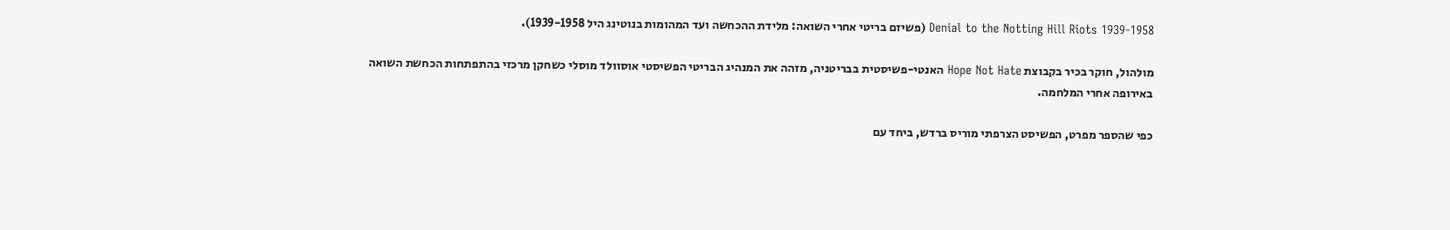Denial to the Notting Hill Riots 1939-1958 (פשיזם בריטי אחרי השואה: מלידת ההכחשה ועד המהומות בנוטינג היל 1939-1958).

מולהול, חוקר בכיר בקבוצת Hope Not Hate האנטי-פשיסטית בבריטניה, מזהה את המנהיג הבריטי הפשיסטי אוסוולד מוסלי כשחקן מרכזי בהתפתחות הכחשת השואה באירופה אחרי המלחמה.

כפי שהספר מפרט, הפשיסט הצרפתי מוריס ברדש, ביחד עם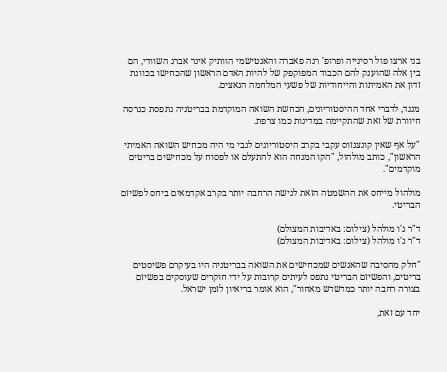בני ארצו פול רסינייה ופרופ' רנה פאברה והאנטישמי הוותיק אינר אברג השוודי, הם בין אלה שהוענק להם הכבוד המפוקפק של להיות האדם הראשון שהכחישו בכוונת זדון את האמיתות והייחודיות של פשעי המלחמה הנאצים.

מנגד, לדברי אחד ההיסטוריונים, הכחשת השואה המוקדמת בבריטניה נתפסת כגרסה חיוורת של זאת שהתקיימה במדינות כמו צרפת.

"על אף שאין קונצנזוס עקבי בקרב היסטוריונים לגבי מי היה מכחיש השואה האמיתי הראשון", כותב מולהול, "הקו המנחה הוא להתעלם או לפסוח על מכחישים בריטים מוקדמים".

מולהול מייחס את ההשמטה הזאת לגישה הרחבה יותר בקרב אקדמאים ביחס לפשיזם הבריטי.

ד"ר ג'ו מולהל (צילום: באדיבות המצולם)
ד"ר ג'ו מולהל (צילום: באדיבות המצולם)

"חלק מהסיבה שהאנשים שמכחישים את השואה בבריטניה היו בעיקרם פשיסטים בריטים, והפשיזם הבריטי נתפס לעיתים קרובות על ידי חוקרים שעוסקים בפשיזם בצורה רחבה יותר כמדשדש מאחור", הוא אומר בריאיון לזמן ישראל.

יחד עם זאת,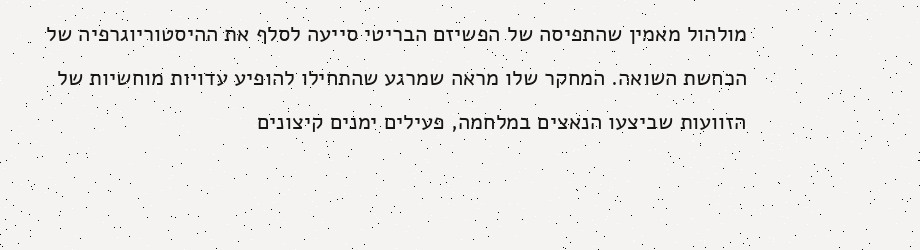מולהול מאמין שהתפיסה של הפשיזם הבריטי סייעה לסלף את ההיסטוריוגרפיה של הכחשת השואה. המחקר שלו מראה שמרגע שהתחילו להופיע עדויות מוחשיות של הזוועות שביצעו הנאצים במלחמה, פעילים ימנים קיצונים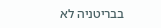בבריטניה לא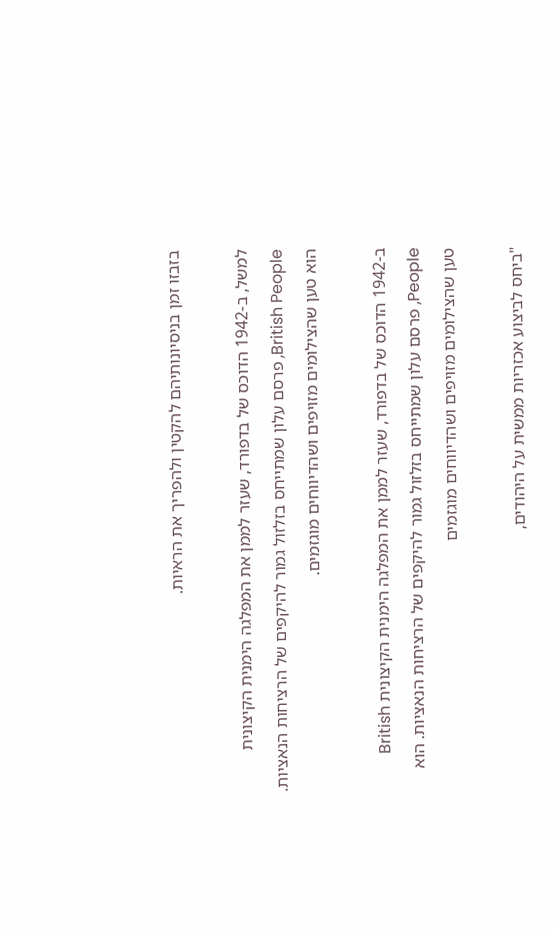בזבזו זמן בניסיונותיהם להקטין ולהפריך את הראיות.

למשל, ב-1942 הדוכס של בדפורד, שעזר לממן את המפלגה הימנית הקיצונית British People, פרסם עלון שמתייחס בזלזול גמור להיקפים של הרציחות הנאציות. הוא טען שהצילומים מזויפים ושהדיווחים מוגזמים.

ב-1942 הדוכס של בדפורד, שעזר לממן את המפלגה הימנית הקיצונית British People, פרסם עלון שמתייחס בזלזול גמור להיקפים של הרציחות הנאציות. הוא טען שהצילומים מזויפים ושהדיווחים מוגזמים

"ביחס לביצוע אכזריות ממשית על היהודים,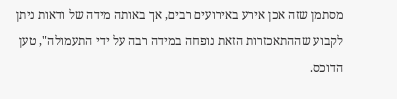מסתמן שזה אכן אירע באירועים רבים, אך באותה מידה של ודאות ניתן לקבוע שההתאכזרות הזאת נופחה במידה רבה על ידי התעמולה", טען הדוכס.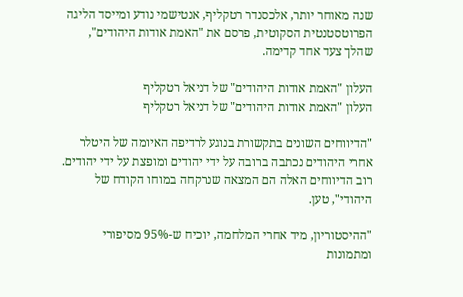שנה מאוחר יותר, אלכסנדר רטקליף, אנטישמי נודע ומייסד הליגה הפרוטסטנטית הסקוטית, פרסם את "האמת אודות היהודים", שהלך צעד אחד קדימה.

העלון "האמת אודות היהודים" של דניאל רטקליף
העלון "האמת אודות היהודים" של דניאל רטקליף

"הדיווחים השונים בתקשורת בנוגע לרדיפה האיומה של היטלר אחרי היהודים נכתבה ברובה על ידי יהודים ומופצת על ידי יהודים. רוב הדיווחים האלה הם המצאה שנרקחה במוחו הקודח של היהודי", טען.

"ההיסטוריון, מיד אחרי המלחמה, יוכיח ש-95% מסיפורי ומתמונות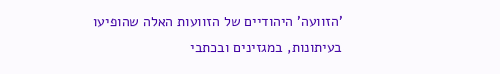'הזוועה' היהודיים של הזוועות האלה שהופיעו בעיתונות, במגזינים ובכתבי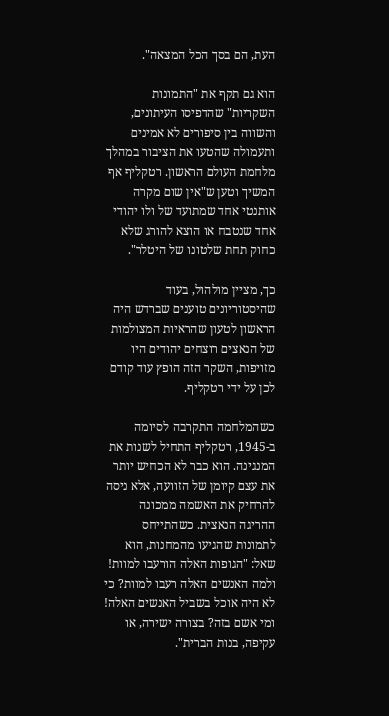העת, הם בסך הכל המצאה".

הוא גם תקף את "התמונות השקריות" שהדפיסו העיתונים, והשווה בין סיפורים לא אמינים ותעמולה שהטעו את הציבור במהלך מלחמת העולם הראשון. רטקליף אף המשיך וטען ש"אין שום מקרה אותנטי אחד שמתועד של ולו יהודי אחד שנטבח או הוצא להורג שלא כחוק תחת שלטונו של היטלר".

כך, מציין מולהול, בעוד שהיסטוריונים טוענים שברדש היה הראשון לטעון שהראיות המצולמות של הנאצים רוצחים יהודים היו מזויפות, השקר הזה הופץ עוד קודם לכן על ידי רטקליף.

כשהמלחמה התקרבה לסיומה ב-1945, רטקליף התחיל לשנות את המנגינה. הוא כבר לא הכחיש יותר את עצם קיומן של הזוועה, אלא ניסה להרחיק את האשמה ממכונה ההריגה הנאצית. כשהתייחס לתמונות שהגיעו מהמחנות, הוא שאל: "הגופות האלה הורעבו למוות! ולמה האנשים האלה רעבו למוות? כי לא היה אוכל בשביל האנשים האלה! ומי אשם בזה? בצורה ישירה, או עקיפה, בנות הברית".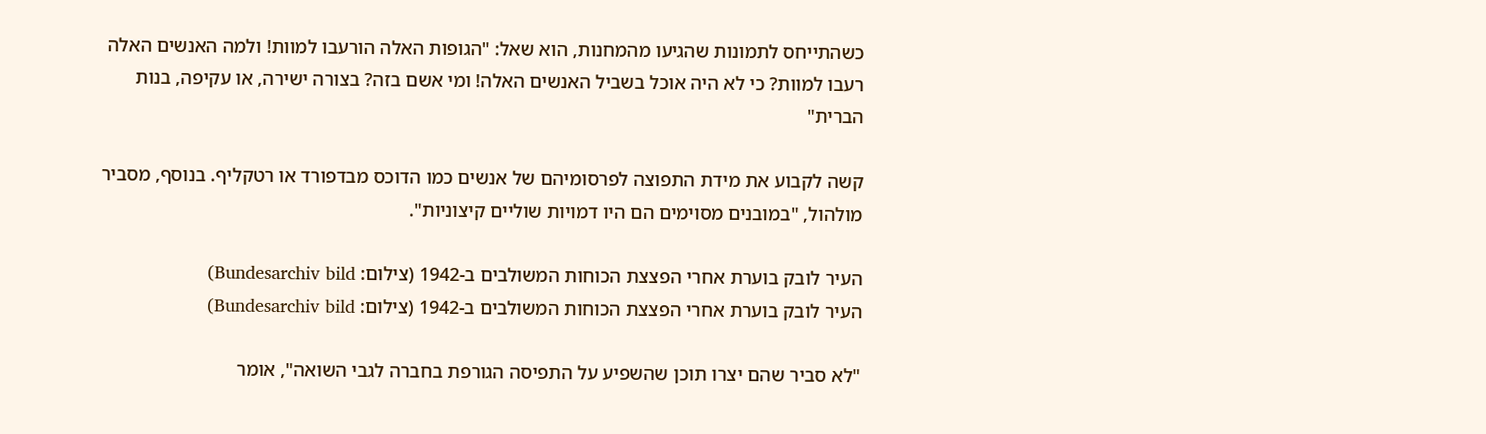כשהתייחס לתמונות שהגיעו מהמחנות, הוא שאל: "הגופות האלה הורעבו למוות! ולמה האנשים האלה רעבו למוות? כי לא היה אוכל בשביל האנשים האלה! ומי אשם בזה? בצורה ישירה, או עקיפה, בנות הברית"

קשה לקבוע את מידת התפוצה לפרסומיהם של אנשים כמו הדוכס מבדפורד או רטקליף. בנוסף, מסביר מולהול, "במובנים מסוימים הם היו דמויות שוליים קיצוניות".

העיר לובק בוערת אחרי הפצצת הכוחות המשולבים ב-1942 (צילום: Bundesarchiv bild)
העיר לובק בוערת אחרי הפצצת הכוחות המשולבים ב-1942 (צילום: Bundesarchiv bild)

"לא סביר שהם יצרו תוכן שהשפיע על התפיסה הגורפת בחברה לגבי השואה", אומר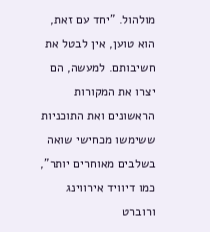מולהול. "יחד עם זאת, הוא טוען, אין לבטל את חשיבותם. למעשה, הם יצרו את המקורות הראשונים ואת התוכניות ששימשו מכחישי שואה בשלבים מאוחרים יותר", כמו דיוויד אירווינג ורוברט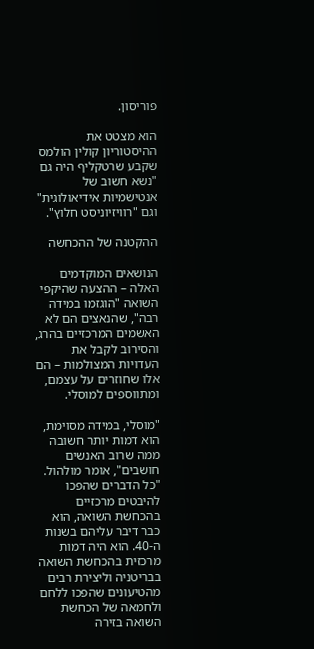פוריסון.

הוא מצטט את ההיסטוריון קולין הולמס שקבע שרטקליף היה גם "נשא חשוב של אנטישמיות אידיאולוגית" וגם "רוויזיוניסט חלוץ".

ההקטנה של ההכחשה

הנושאים המוקדמים האלה – ההצעה שהיקפי השואה "הוגזמו במידה רבה", שהנאצים הם לא האשמים המרכזיים בהרג, והסירוב לקבל את העדויות המצולמות – הם אלו שחוזרים על עצמם, ומתווספים למוסלי.

"מוסלי, במידה מסוימת, הוא דמות יותר חשובה ממה שרוב האנשים חושבים", אומר מולהול. "כל הדברים שהפכו להיבטים מרכזיים בהכחשת השואה, הוא כבר דיבר עליהם בשנות ה-40. הוא היה דמות מרכזית בהכחשת השואה בבריטניה וליצירת רבים מהטיעונים שהפכו ללחם ולחמאה של הכחשת השואה בזירה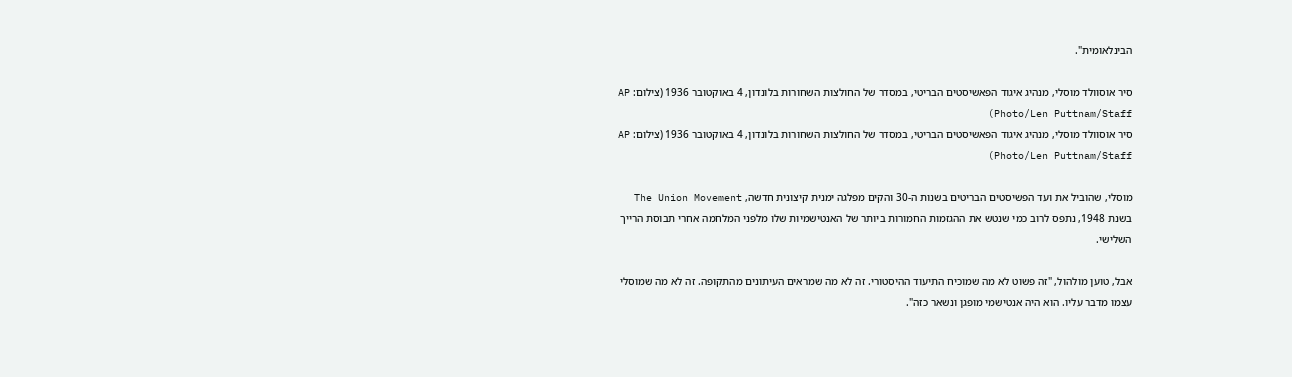הבינלאומית".

סיר אוסוולד מוסלי, מנהיג איגוד הפאשיסטים הבריטי, במסדר של החולצות השחורות בלונדון, 4 באוקטובר 1936 (צילום: AP Photo/Len Puttnam/Staff)
סיר אוסוולד מוסלי, מנהיג איגוד הפאשיסטים הבריטי, במסדר של החולצות השחורות בלונדון, 4 באוקטובר 1936 (צילום: AP Photo/Len Puttnam/Staff)

מוסלי, שהוביל את ועד הפשיסטים הבריטים בשנות ה-30 והקים מפלגה ימנית קיצונית חדשה, The Union Movement בשנת 1948, נתפס לרוב כמי שנטש את ההגזמות החמורות ביותר של האנטישמיות שלו מלפני המלחמה אחרי תבוסת הרייך השלישי.

אבל, טוען מולהול, "זה פשוט לא מה שמוכיח התיעוד ההיסטורי. זה לא מה שמראים העיתונים מהתקופה. זה לא מה שמוסלי עצמו מדבר עליו. הוא היה אנטישמי מופגן ונשאר כזה".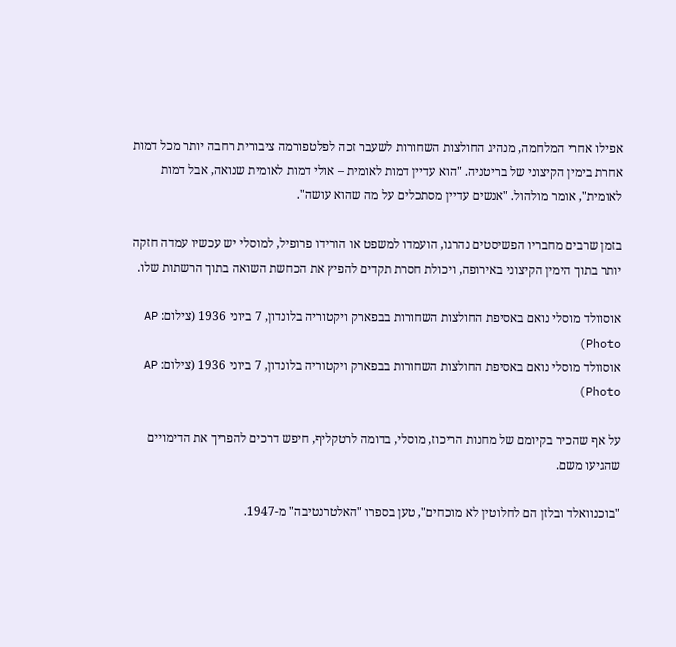אפילו אחרי המלחמה, מנהיג החולצות השחורות לשעבר זכה לפלטפורמה ציבורית רחבה יותר מכל דמות אחרת בימין הקיצוני של בריטניה. "הוא עדיין דמות לאומית – אולי דמות לאומית שנואה, אבל דמות לאומית", אומר מולהול. "אנשים עדיין מסתכלים על מה שהוא עושה".

בזמן שרבים מחבריו הפשיסטים נהרגו, הועמדו למשפט או הורידו פרופיל, למוסלי יש עכשיו עמדה חזקה יותר בתוך הימין הקיצוני באירופה, ויכולת חסרת תקדים להפיץ את הכחשת השואה בתוך הרשתות שלו.

אוסוולד מוסלי נואם באסיפת החולצות השחורות בבפארק ויקטוריה בלונדון, 7 ביוני 1936 (צילום: AP Photo)
אוסוולד מוסלי נואם באסיפת החולצות השחורות בבפארק ויקטוריה בלונדון, 7 ביוני 1936 (צילום: AP Photo)

על אף שהכיר בקיומם של מחנות הריכוז, מוסלי, בדומה לרטקליף, חיפש דרכים להפריך את הדימויים שהגיעו משם.

"בוכנוואלד ובלזן הם לחלוטין לא מוכחים", טען בספרו "האלטרנטיבה" מ-1947.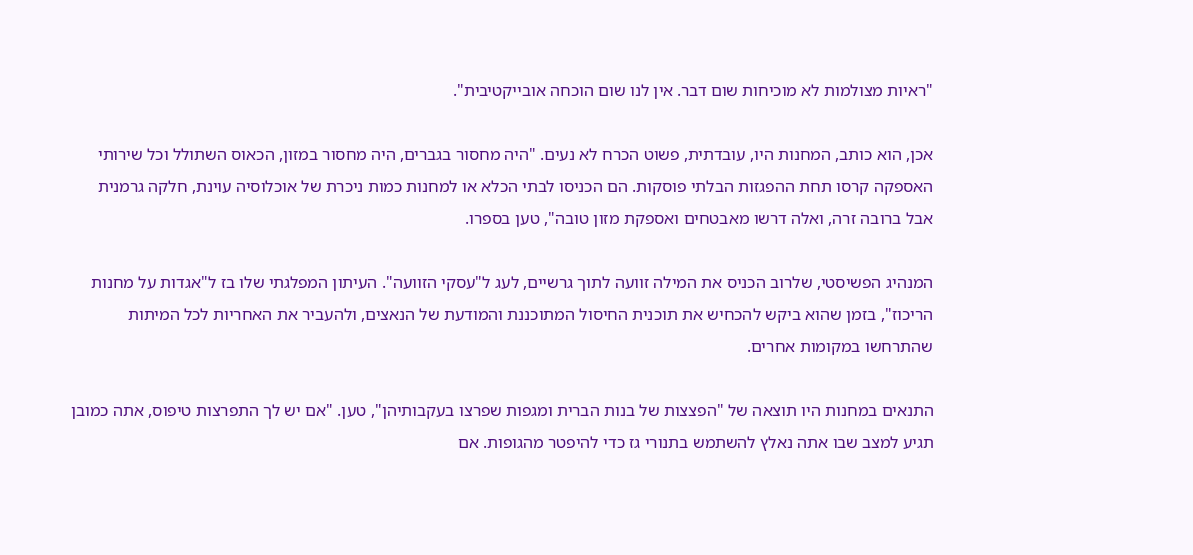"ראיות מצולמות לא מוכיחות שום דבר. אין לנו שום הוכחה אובייקטיבית".

אכן, הוא כותב, המחנות היו, עובדתית, פשוט הכרח לא נעים. "היה מחסור בגברים, היה מחסור במזון, הכאוס השתולל וכל שירותי האספקה קרסו תחת ההפגזות הבלתי פוסקות. הם הכניסו לבתי הכלא או למחנות כמות ניכרת של אוכלוסיה עוינת, חלקה גרמנית אבל ברובה זרה, ואלה דרשו מאבטחים ואספקת מזון טובה", טען בספרו.

המנהיג הפשיסטי, שלרוב הכניס את המילה זוועה לתוך גרשיים, לעג ל"עסקי הזוועה". העיתון המפלגתי שלו בז ל"אגדות על מחנות הריכוז", בזמן שהוא ביקש להכחיש את תוכנית החיסול המתוכננת והמודעת של הנאצים, ולהעביר את האחריות לכל המיתות שהתרחשו במקומות אחרים.

התנאים במחנות היו תוצאה של "הפצצות של בנות הברית ומגפות שפרצו בעקבותיהן", טען. "אם יש לך התפרצות טיפוס, אתה כמובן תגיע למצב שבו אתה נאלץ להשתמש בתנורי גז כדי להיפטר מהגופות. אם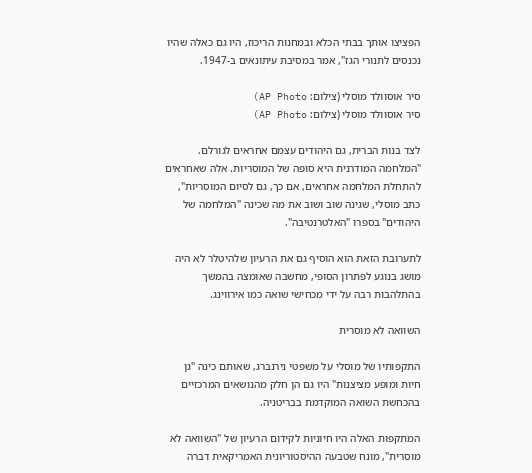הפציצו אותך בבתי הכלא ובמחנות הריכוז, היו גם כאלה שהיו נכנסים לתנורי הגז", אמר במסיבת עיתונאים ב-1947.

סיר אוסוולד מוסלי (צילום: AP Photo)
סיר אוסוולד מוסלי (צילום: AP Photo)

לצד בנות הברית, גם היהודים עצמם אחראים לגורלם. "המלחמה המודרנית היא סופה של המוסריות. אלה שאחראים להתחלת המלחמה אחראים, אם כך, גם לסיום המוסריות", כתב מוסלי, שגינה שוב ושוב את מה שכינה "המלחמה של היהודים" בספרו "האלטרנטיבה".

לתערובת הזאת הוא הוסיף גם את הרעיון שלהיטלר לא היה מושג בנוגע לפתרון הסופי, מחשבה שאומצה בהמשך בהתלהבות רבה על ידי מכחישי שואה כמו אירווינג.

השוואה לא מוסרית

התקפותיו של מוסלי על משפטי נירנברג, שאותם כינה "גן חיות ומופע מציצנות" היו גם הן חלק מהנושאים המרכזיים בהכחשת השואה המוקדמת בבריטניה.

המתקפות האלה היו חיוניות לקידום הרעיון של "השוואה לא מוסרית", מונח שטבעה ההיסטוריונית האמריקאית דברה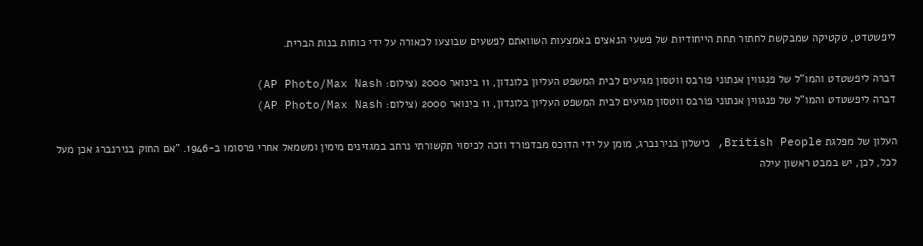ליפשטדט, טקטיקה שמבקשת לחתור תחת הייחודיות של פשעי הנאצים באמצעות השוואתם לפשעים שבוצעו לכאורה על ידי כוחות בנות הברית.

דברה ליפשטדט והמו"ל של פנגווין אנתוני פורבס ווטסון מגיעים לבית המשפט העליון בלונדון, 11 בינואר 2000 (צילום: AP Photo/Max Nash)
דברה ליפשטדט והמו"ל של פנגווין אנתוני פורבס ווטסון מגיעים לבית המשפט העליון בלונדון, 11 בינואר 2000 (צילום: AP Photo/Max Nash)

העלון של מפלגת British People, כישלון בנירנברג, מומן על ידי הדוכס מבדפורד וזכה לכיסוי תקשורתי נרחב במגזינים מימין ומשמאל אחרי פרסומו ב-1946. "אם החוק בנירנברג אכן מעל לכל, לכן, יש במבט ראשון עילה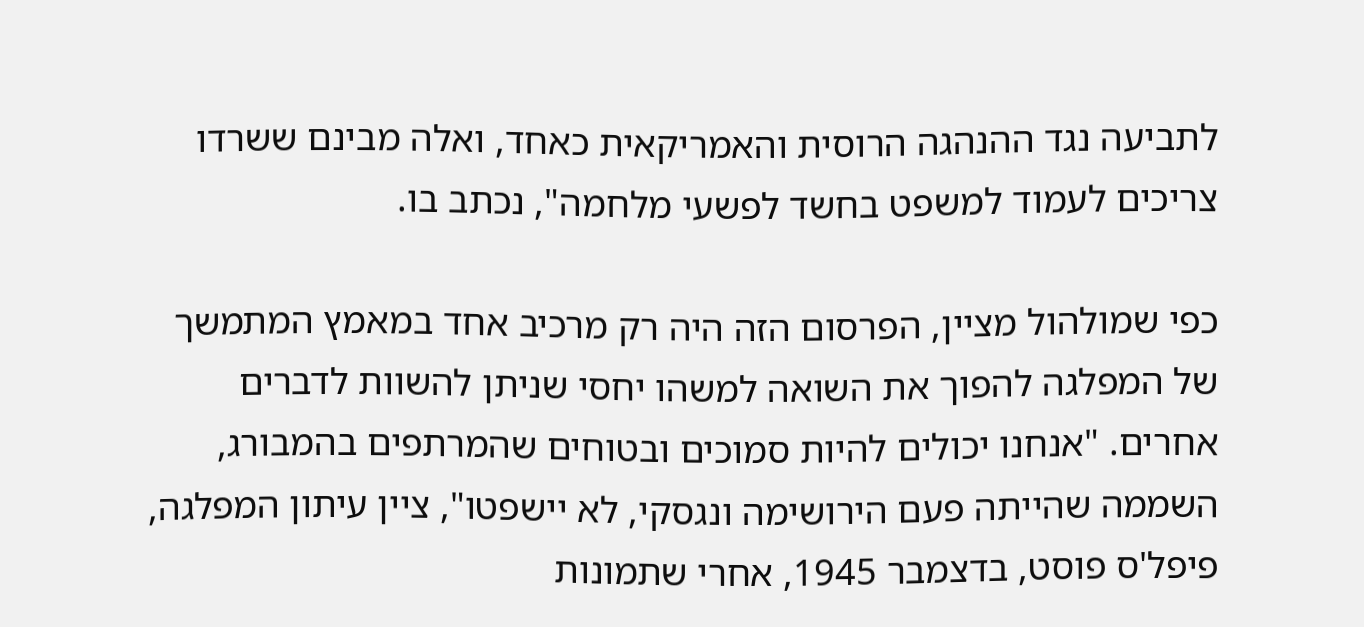לתביעה נגד ההנהגה הרוסית והאמריקאית כאחד, ואלה מבינם ששרדו צריכים לעמוד למשפט בחשד לפשעי מלחמה", נכתב בו.

כפי שמולהול מציין, הפרסום הזה היה רק מרכיב אחד במאמץ המתמשך של המפלגה להפוך את השואה למשהו יחסי שניתן להשוות לדברים אחרים. "אנחנו יכולים להיות סמוכים ובטוחים שהמרתפים בהמבורג, השממה שהייתה פעם הירושימה ונגסקי, לא יישפטו", ציין עיתון המפלגה, פיפל'ס פוסט, בדצמבר 1945, אחרי שתמונות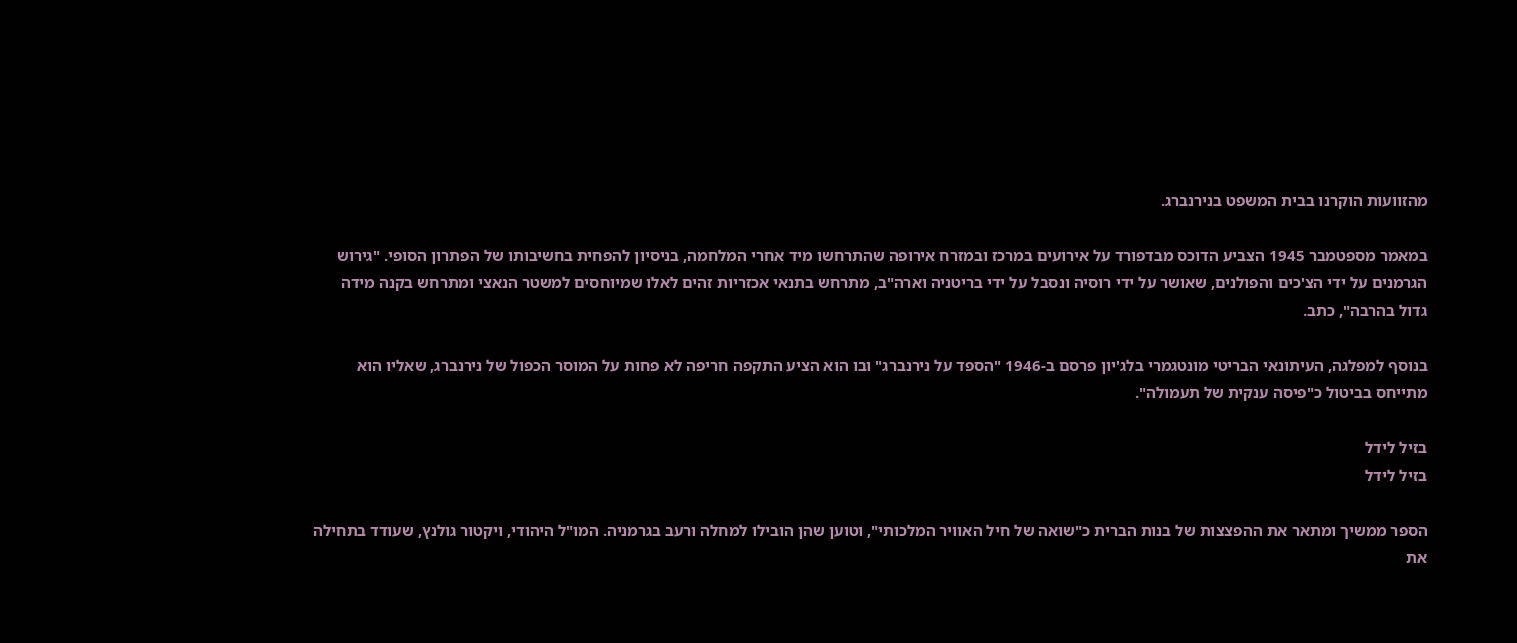מהזוועות הוקרנו בבית המשפט בנירנברג.

במאמר מספטמבר 1945 הצביע הדוכס מבדפורד על אירועים במרכז ובמזרח אירופה שהתרחשו מיד אחרי המלחמה, בניסיון להפחית בחשיבותו של הפתרון הסופי. "גירוש הגרמנים על ידי הצ'כים והפולנים, שאושר על ידי רוסיה ונסבל על ידי בריטניה וארה"ב, מתרחש בתנאי אכזריות זהים לאלו שמיוחסים למשטר הנאצי ומתרחש בקנה מידה גדול בהרבה", כתב.

בנוסף למפלגה, העיתונאי הבריטי מונטגמרי בלג'יון פרסם ב-1946 "הספד על נירנברג" ובו הוא הציע התקפה חריפה לא פחות על המוסר הכפול של נירנברג, שאליו הוא מתייחס בביטול כ"פיסה ענקית של תעמולה".

בזיל לידל
בזיל לידל

הספר ממשיך ומתאר את ההפצצות של בנות הברית כ"שואה של חיל האוויר המלכותי", וטוען שהן הובילו למחלה ורעב בגרמניה. המו"ל היהודי, ויקטור גולנץ, שעודד בתחילה את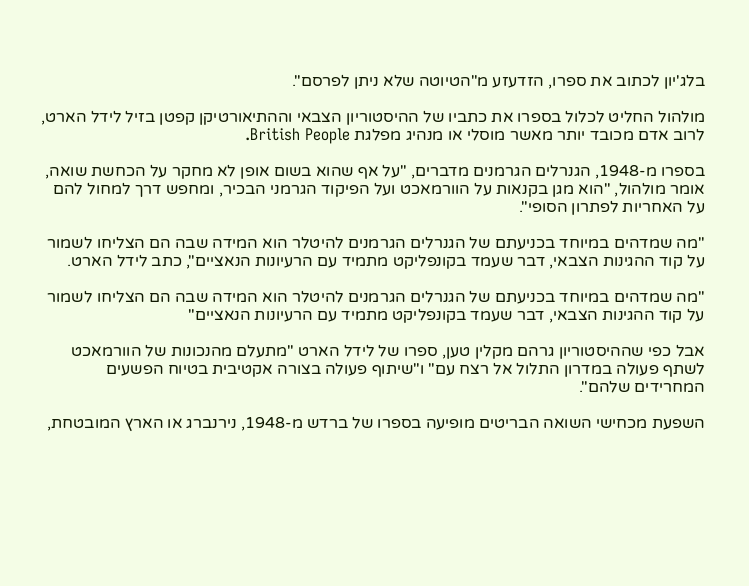בלג'יון לכתוב את ספרו, הזדעזע מ"הטיוטה שלא ניתן לפרסם".

מולהול החליט לכלול בספרו את כתביו של ההיסטוריון הצבאי וההתיאורטיקן קפטן בזיל לידל הארט, לרוב אדם מכובד יותר מאשר מוסלי או מנהיג מפלגת British People.

בספרו מ-1948, הגנרלים הגרמנים מדברים, "על אף שהוא בשום אופן לא מחקר על הכחשת שואה, אומר מולהול, "הוא מגן בקנאות על הוורמאכט ועל הפיקוד הגרמני הבכיר, ומחפש דרך למחול להם על האחריות לפתרון הסופי".

"מה שמדהים במיוחד בכניעתם של הגנרלים הגרמנים להיטלר הוא המידה שבה הם הצליחו לשמור על קוד ההגינות הצבאי, דבר שעמד בקונפליקט מתמיד עם הרעיונות הנאציים", כתב לידל הארט.

"מה שמדהים במיוחד בכניעתם של הגנרלים הגרמנים להיטלר הוא המידה שבה הם הצליחו לשמור על קוד ההגינות הצבאי, דבר שעמד בקונפליקט מתמיד עם הרעיונות הנאציים"

אבל כפי שההיסטוריון גרהם מקלין טען, ספרו של לידל הארט "מתעלם מהנכונות של הוורמאכט לשתף פעולה במדרון התלול אל רצח עם" ו"שיתוף פעולה בצורה אקטיבית בטיוח הפשעים המחרידים שלהם".

השפעת מכחישי השואה הבריטים מופיעה בספרו של ברדש מ-1948, נירנברג או הארץ המובטחת,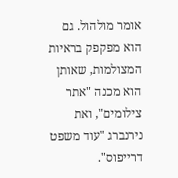אומר מולהול. גם הוא מפקפק בראיות המצולמות, שאותן הוא מכנה "אתר צילומים", ואת נירנברג "עוד משפט דרייפוס".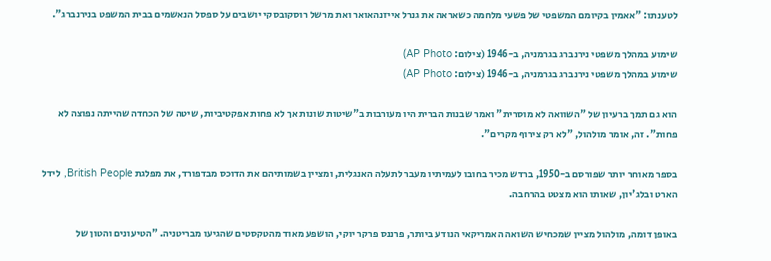לטענתו: "אאמין בקיומם המשפטי של פשעי מלחמה כשאראה את גנרל אייזנהאואר ואת מרשל רוסקובסקי יושבים על ספסל הנאשמים בבית המשפט בנירנברג".

שימוע במהלך משפטי נירנברג בגרמניה, ב-1946 (צילום: AP Photo)
שימוע במהלך משפטי נירנברג בגרמניה, ב-1946 (צילום: AP Photo)

הוא גם תמך ברעיון של "השוואה לא מוסרית" ואמר שבנות הברית היו מעורבות ב"שיטות שונות אך לא פחות אפקטיביות, שיטה של הכחדה שהייתה נפוצה לא פחות". זה, אומר מולהול, "לא רק צירוף מקרים".

בספר מאוחר יותר שפורסם ב-1950, ברדש מכיר בחובו לעמיתיו מעבר לתעלה האנגלית, ומציין בשמותיהם את הדוכס מבדפורד, את מפלגת British People, לידל הארט ובלג'יון, שאותו הוא מצטט בהרחבה.

באופן דומה, מולהול מציין שמכחיש השואה האמריקאי הנודע ביותר, פרננס פרקר יוקי, הושפע מאוד מהטקסטים שהגיעו מבריטניה. "הטיעונים והטון של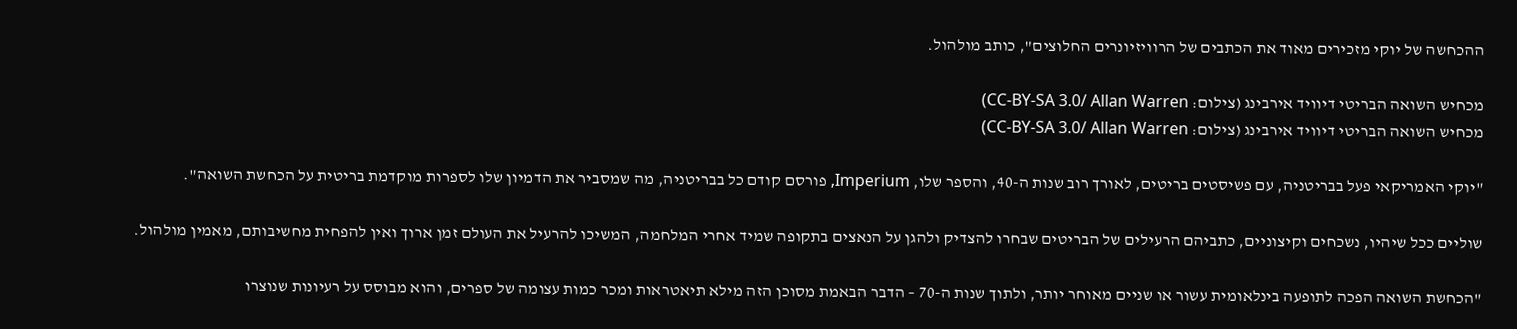ההכחשה של יוקי מזכירים מאוד את הכתבים של הרוויזיונרים החלוצים", כותב מולהול.

מכחיש השואה הבריטי דיוויד אירבינג (צילום: CC-BY-SA 3.0/ Allan Warren)
מכחיש השואה הבריטי דיוויד אירבינג (צילום: CC-BY-SA 3.0/ Allan Warren)

"יוקי האמריקאי פעל בבריטניה, עם פשיסטים בריטים, לאורך רוב שנות ה-40, והספר שלו, Imperium, פורסם קודם כל בבריטניה, מה שמסביר את הדמיון שלו לספרות מוקדמת בריטית על הכחשת השואה".

שוליים ככל שיהיו, נשכחים וקיצוניים, כתביהם הרעילים של הבריטים שבחרו להצדיק ולהגן על הנאצים בתקופה שמיד אחרי המלחמה, המשיכו להרעיל את העולם זמן ארוך ואין להפחית מחשיבותם, מאמין מולהול.

"הכחשת השואה הפכה לתופעה בינלאומית עשור או שניים מאוחר יותר, ולתוך שנות ה-70 – הדבר הבאמת מסוכן הזה מילא תיאטראות ומכר כמות עצומה של ספרים, והוא מבוסס על רעיונות שנוצרו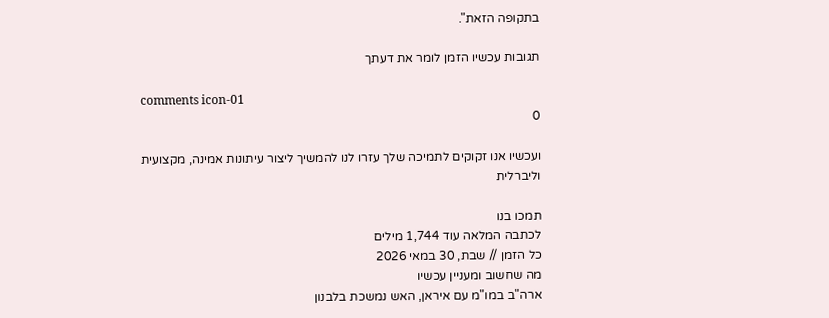בתקופה הזאת".

תגובות עכשיו הזמן לומר את דעתך

comments icon-01
0

ועכשיו אנו זקוקים לתמיכה שלך עזרו לנו להמשיך ליצור עיתונות אמינה, מקצועית וליברלית

תמכו בנו
לכתבה המלאה עוד 1,744 מילים
כל הזמן // שבת, 30 במאי 2026
מה שחשוב ומעניין עכשיו
ארה"ב במו"מ עם איראן, האש נמשכת בלבנון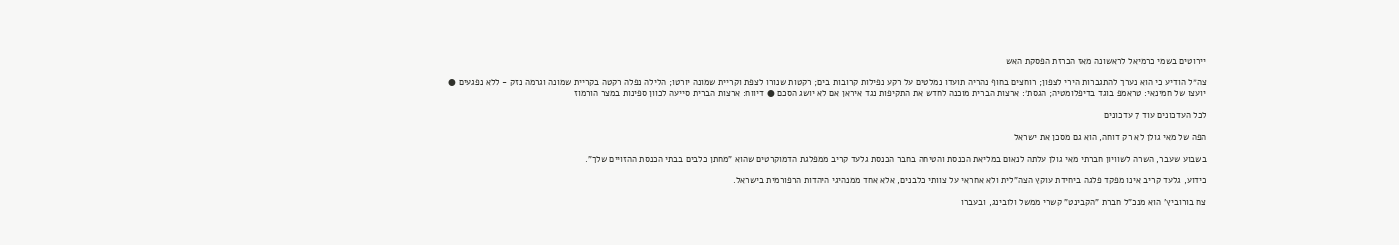יירוטים בשמי כרמיאל לראשונה מאז הכרזת הפסקת האש

צה״ל הודיע כי הוא נערך להתגברות הירי לצפון; רוחצים בחוף נהריה תועדו נמלטים על רקע נפילות קרובות בים; רקטות שנורו לצפת וקריית שמונה יורטו; הלילה נפלה רקטה בקריית שמונה וגרמה נזק - ללא נפגעים ● יועצו של חמינאי: טראמפ בוגד בדיפלומטיה; הגסת׳: ארצות הברית מוכנה לחדש את התקיפות נגד איראן אם לא יושג הסכם ● דיווח: ארצות הברית סייעה לכוון ספינות במצר הורמוז

לכל העדכונים עוד 7 עדכונים

הפה של מאי גולן לא רק דוחה, הוא גם מסכן את ישראל

בשבוע שעבר, השרה לשוויון חברתי מאי גולן עלתה לנאום במליאת הכנסת והטיחה בחבר הכנסת גלעד קריב ממפלגת הדמוקרטים שהוא "מחתן כלבים בבתי הכנסת ההזויים שלך".

כידוע, גלעד קריב אינו מפקד פלגה ביחידת עוקץ הצה"לית ולא אחראי על צוותי כלבנים, אלא אחד ממנהיגי היהדות הרפורמית בישראל.

צח בורוביץ' הוא מנכ"ל חברת "הקבינט" קשרי ממשל ולובינג, ובעברו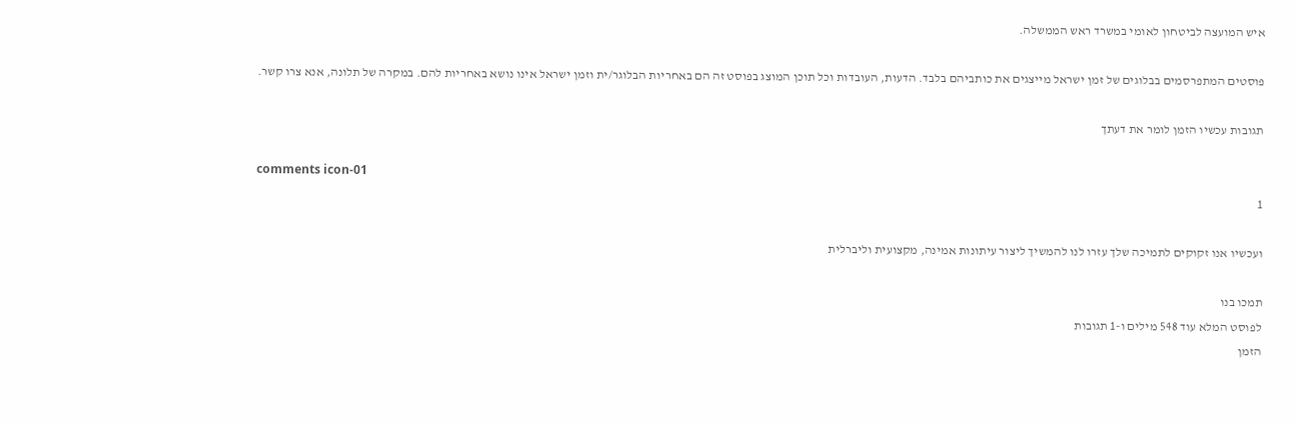איש המועצה לביטחון לאומי במשרד ראש הממשלה.

פוסטים המתפרסמים בבלוגים של זמן ישראל מייצגים את כותביהם בלבד. הדעות, העובדות וכל תוכן המוצג בפוסט זה הם באחריות הבלוגר/ית וזמן ישראל אינו נושא באחריות להם. במקרה של תלונה, אנא צרו קשר.

תגובות עכשיו הזמן לומר את דעתך

comments icon-01
1

ועכשיו אנו זקוקים לתמיכה שלך עזרו לנו להמשיך ליצור עיתונות אמינה, מקצועית וליברלית

תמכו בנו
לפוסט המלא עוד 548 מילים ו-1 תגובות
הזמן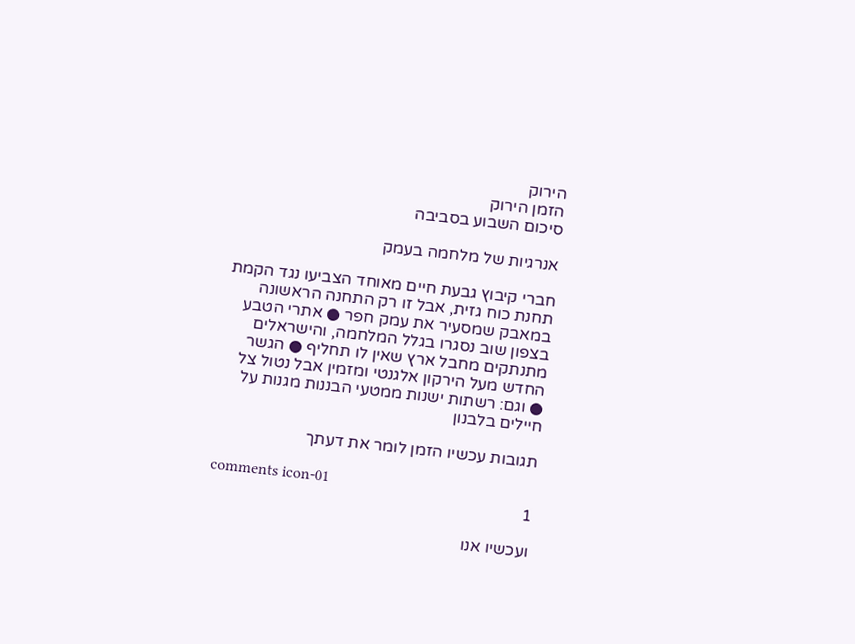הירוק
הזמן הירוק
סיכום השבוע בסביבה

אנרגיות של מלחמה בעמק

חברי קיבוץ גבעת חיים מאוחד הצביעו נגד הקמת תחנת כוח גזית, אבל זו רק התחנה הראשונה במאבק שמסעיר את עמק חפר ● אתרי הטבע בצפון שוב נסגרו בגלל המלחמה, והישראלים מתנתקים מחבל ארץ שאין לו תחליף ● הגשר החדש מעל הירקון אלגנטי ומזמין אבל נטול צל ● וגם: רשתות ישנות ממטעי הבננות מגנות על חיילים בלבנון

תגובות עכשיו הזמן לומר את דעתך

comments icon-01
1

ועכשיו אנו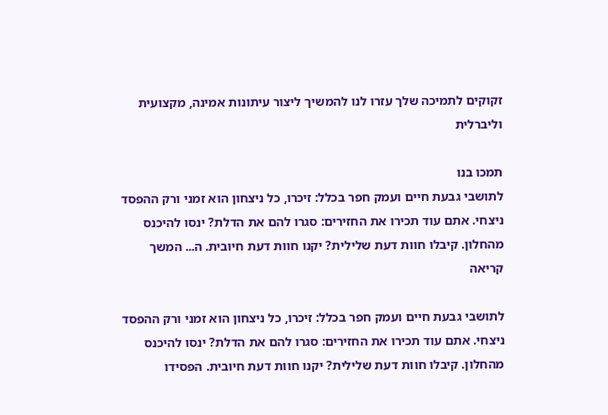זקוקים לתמיכה שלך עזרו לנו להמשיך ליצור עיתונות אמינה, מקצועית וליברלית

תמכו בנו
לתושבי גבעת חיים ועמק חפר בכלל: זיכרו, כל ניצחון הוא זמני ורק ההפסד ניצחי. אתם עוד תכירו את החזירים: סגרו להם את הדלת? ינסו להיכנס מהחלון. קיבלו חוות דעת שלילית? יקנו חוות דעת חיובית. ה... המשך קריאה

לתושבי גבעת חיים ועמק חפר בכלל: זיכרו, כל ניצחון הוא זמני ורק ההפסד ניצחי. אתם עוד תכירו את החזירים: סגרו להם את הדלת? ינסו להיכנס מהחלון. קיבלו חוות דעת שלילית? יקנו חוות דעת חיובית. הפסידו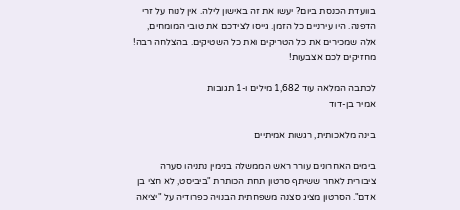בוועדת הכנסת ביום? יעשו את זה באישון לילה. אין לנוח על זרי הדפנה. היו עירניים כל הזמן. גייסו לצידכם את טובי המומחים, אלה שמכירים את כל הטריקים ואת כל השטיקים. בהצלחה רבה! מחזיקים לכם אצבעות!

לכתבה המלאה עוד 1,682 מילים ו-1 תגובות
אמיר בן-דוד

בינה מלאכותית, רגשות אמיתיים

בימים האחרונים עורר ראש הממשלה בנימין נתניהו סערה ציבורית לאחר ששיתף סרטון תחת הכותרת "ביביסט, לא חצי בן אדם". הסרטון מציג סצנה משפחתית הבנויה כפרודיה על "יציאה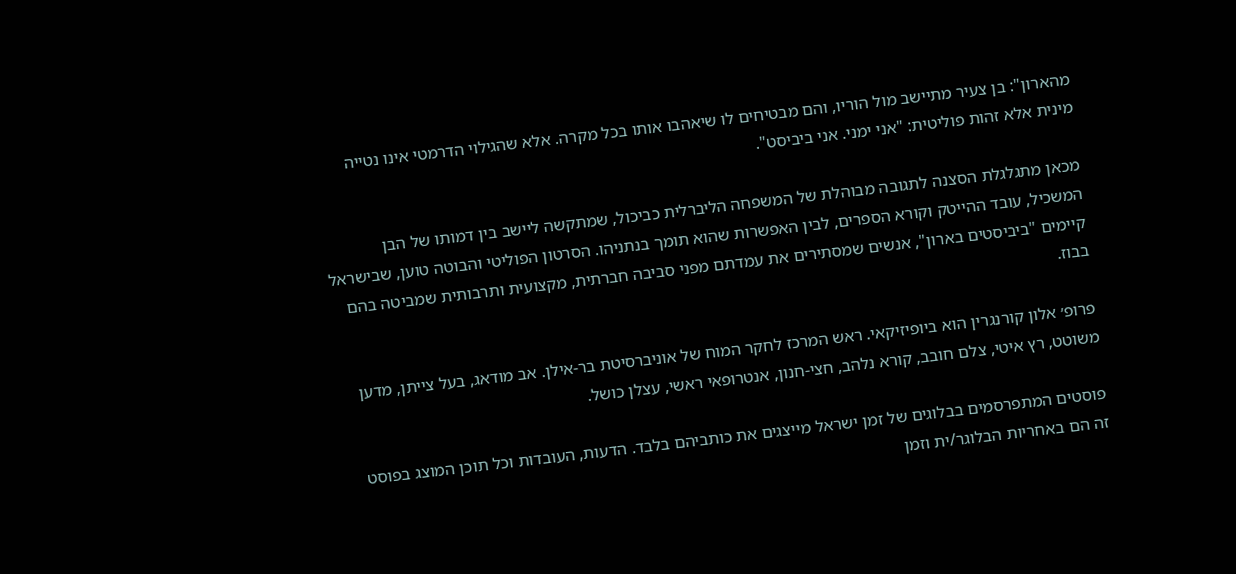מהארון": בן צעיר מתיישב מול הוריו, והם מבטיחים לו שיאהבו אותו בכל מקרה. אלא שהגילוי הדרמטי אינו נטייה מינית אלא זהות פוליטית: "אני ימני. אני ביביסט".

מכאן מתגלגלת הסצנה לתגובה מבוהלת של המשפחה הליברלית כביכול, שמתקשה ליישב בין דמותו של הבן המשכיל, עובד ההייטק וקורא הספרים, לבין האפשרות שהוא תומך בנתניהו. הסרטון הפוליטי והבוטה טוען, שבישראל קיימים "ביביסטים בארון", אנשים שמסתירים את עמדתם מפני סביבה חברתית, מקצועית ותרבותית שמביטה בהם בבוז.

פרופ׳ אלון קורנגרין הוא ביופיזיקאי. ראש המרכז לחקר המוח של אוניברסיטת בר-אילן. אב מודאג, בעל צייתן, מדען משוטט, רץ איטי, צלם חובב, קורא נלהב, חצי-חנון, אנטרופאי ראשי, עצלן כושל.

פוסטים המתפרסמים בבלוגים של זמן ישראל מייצגים את כותביהם בלבד. הדעות, העובדות וכל תוכן המוצג בפוסט זה הם באחריות הבלוגר/ית וזמן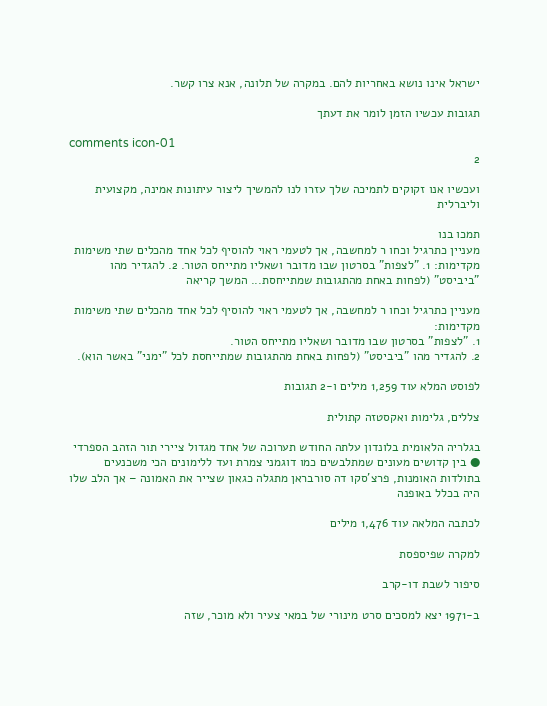ישראל אינו נושא באחריות להם. במקרה של תלונה, אנא צרו קשר.

תגובות עכשיו הזמן לומר את דעתך

comments icon-01
2

ועכשיו אנו זקוקים לתמיכה שלך עזרו לנו להמשיך ליצור עיתונות אמינה, מקצועית וליברלית

תמכו בנו
מעניין כתרגיל וכחו ר למחשבה, אך לטעמי ראוי להוסיף לכל אחד מהכלים שתי משימות מקדימות: 1. "לצפות" בסרטון שבו מדובר ושאליו מתייחס הטור. 2. להגדיר מהו "ביביסט" (לפחות באחת מהתגובות שמתייחסת... המשך קריאה

מעניין כתרגיל וכחו ר למחשבה, אך לטעמי ראוי להוסיף לכל אחד מהכלים שתי משימות מקדימות:
1. "לצפות" בסרטון שבו מדובר ושאליו מתייחס הטור.
2. להגדיר מהו "ביביסט" (לפחות באחת מהתגובות שמתייחסת לכל "ימני" באשר הוא).

לפוסט המלא עוד 1,259 מילים ו-2 תגובות

צללים, גלימות ואקסטזה קתולית

בגלריה הלאומית בלונדון עלתה החודש תערוכה של אחד מגדול ציירי תור הזהב הספרדי ● בין קדושים מעונים שמתלבשים כמו דוגמני צמרת ועד ללימונים הכי משכנעים בתולדות האומנות, פרצ'סקו דה סורבראן מתגלה כגאון שצייר את האמונה – אך הלב שלו היה בכלל באופנה

לכתבה המלאה עוד 1,476 מילים

למקרה שפיספסת

סיפור לשבת דו-קרב

ב-1971 יצא למסכים סרט מינורי של במאי צעיר ולא מוכר, שזה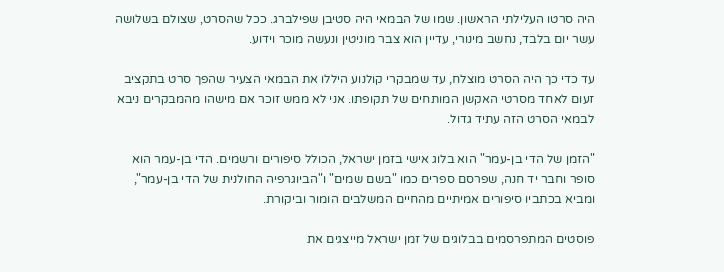היה סרטו העלילתי הראשון. שמו של הבמאי היה סטיבן שפילברג. ככל שהסרט, שצולם בשלושה עשר יום בלבד, נחשב מינורי, עדיין הוא צבר מוניטין ונעשה מוכר וידוע.

עד כדי כך היה הסרט מוצלח, עד שמבקרי קולנוע היללו את הבמאי הצעיר שהפך סרט בתקציב זעום לאחד מסרטי האקשן המותחים של תקופתו. אני לא ממש זוכר אם מישהו מהמבקרים ניבא לבמאי הסרט הזה עתיד גדול.

"הזמן של הדי בן-עמר" הוא בלוג אישי בזמן ישראל, הכולל סיפורים ורשמים. הדי בן-עמר הוא סופר וחבר יד חנה, שפרסם ספרים כמו "בשם שמים" ו"הביוגרפיה החולנית של הדי בן-עמר", ומביא בכתביו סיפורים אמיתיים מהחיים המשלבים הומור וביקורת.

פוסטים המתפרסמים בבלוגים של זמן ישראל מייצגים את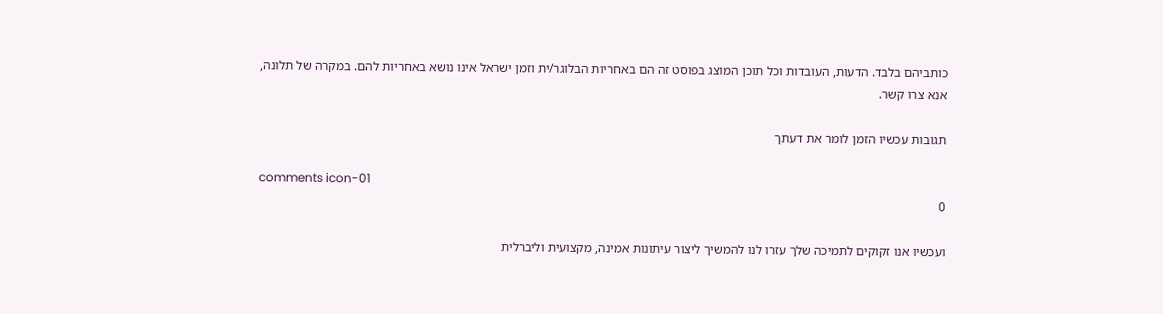כותביהם בלבד. הדעות, העובדות וכל תוכן המוצג בפוסט זה הם באחריות הבלוגר/ית וזמן ישראל אינו נושא באחריות להם. במקרה של תלונה, אנא צרו קשר.

תגובות עכשיו הזמן לומר את דעתך

comments icon-01
0

ועכשיו אנו זקוקים לתמיכה שלך עזרו לנו להמשיך ליצור עיתונות אמינה, מקצועית וליברלית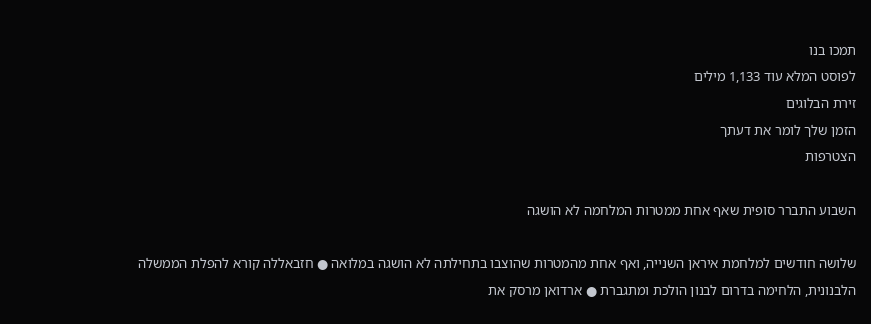תמכו בנו
לפוסט המלא עוד 1,133 מילים
זירת הבלוגים
הזמן שלך לומר את דעתך
הצטרפות

השבוע התברר סופית שאף אחת ממטרות המלחמה לא הושגה

שלושה חודשים למלחמת איראן השנייה, ואף אחת מהמטרות שהוצבו בתחילתה לא הושגה במלואה ● חזבאללה קורא להפלת הממשלה הלבנונית, הלחימה בדרום לבנון הולכת ומתגברת ● ארדואן מרסק את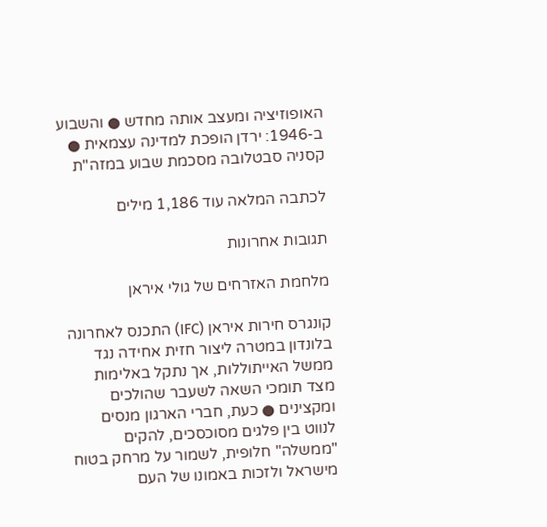האופוזיציה ומעצב אותה מחדש ● והשבוע ב-1946: ירדן הופכת למדינה עצמאית ● קסניה סבטלובה מסכמת שבוע במזה"ת

לכתבה המלאה עוד 1,186 מילים

תגובות אחרונות

מלחמת האזרחים של גולי איראן

קונגרס חירות איראן (IFC) התכנס לאחרונה בלונדון במטרה ליצור חזית אחידה נגד ממשל האייתוללות, אך נתקל באלימות מצד תומכי השאה לשעבר שהולכים ומקצינים ● כעת, חברי הארגון מנסים לנווט בין פלגים מסוכסכים, להקים "ממשלה" חלופית, לשמור על מרחק בטוח מישראל ולזכות באמונו של העם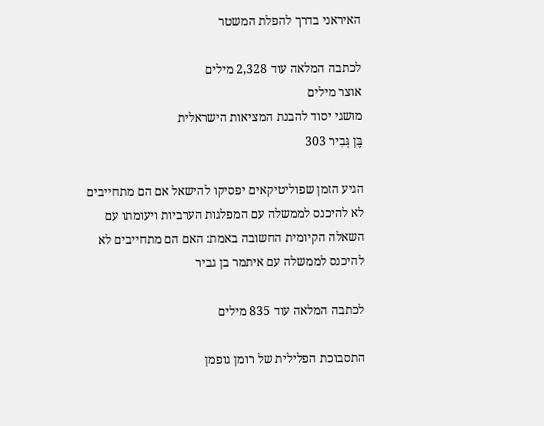האיראני בדרך להפלת המשטר

לכתבה המלאה עוד 2,328 מילים
אוצר מילים
מושגי יסוד להבנת המציאות הישראלית
בֶּן גְּבִיר 303

הגיע הזמן שפוליטיקאים יפסיקו להישאל אם הם מתחייבים לא להיכנס לממשלה עם המפלגות הערביות ויעומתו עם השאלה הקיומית החשובה באמת: האם הם מתחייבים לא להיכנס לממשלה עם איתמר בן גביר

לכתבה המלאה עוד 835 מילים

התסבוכת הפלילית של רומן גופמן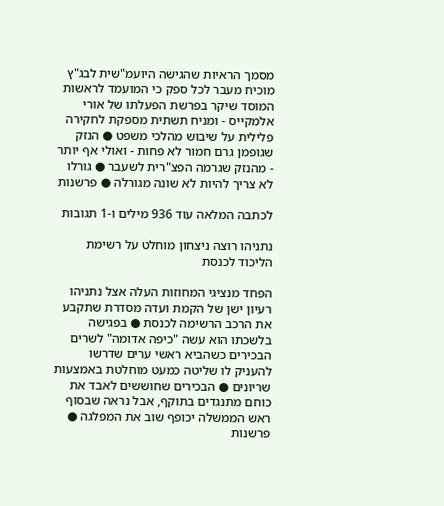מסמך הראיות שהגישה היועמ"שית לבג"ץ מוכיח מעבר לכל ספק כי המועמד לראשות המוסד שיקר בפרשת הפעלתו של אורי אלמקייס - ומניח תשתית מספקת לחקירה פלילית על שיבוש מהלכי משפט ● הנזק שגופמן גרם חמור לא פחות - ואולי אף יותר - מהנזק שגרמה הפצ"רית לשעבר ● גורלו לא צריך להיות לא שונה מגורלה ● פרשנות

לכתבה המלאה עוד 936 מילים ו-1 תגובות

נתניהו רוצה ניצחון מוחלט על רשימת הליכוד לכנסת

הפחד מנציגי המחוזות העלה אצל נתניהו רעיון ישן של הקמת ועדה מסדרת שתקבע את הרכב הרשימה לכנסת ● בפגישה בלשכתו הוא עשה "כיפה אדומה" לשרים הבכירים כשהביא ראשי ערים שדרשו להעניק לו שליטה כמעט מוחלטת באמצעות שריונים ● הבכירים שחוששים לאבד את כוחם מתנגדים בתוקף, אבל נראה שבסוף ראש הממשלה יכופף שוב את המפלגה ● פרשנות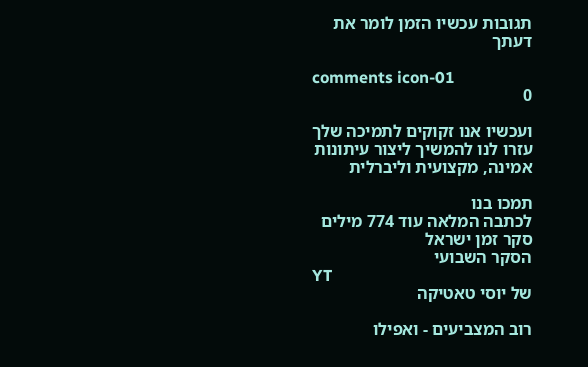תגובות עכשיו הזמן לומר את דעתך

comments icon-01
0

ועכשיו אנו זקוקים לתמיכה שלך עזרו לנו להמשיך ליצור עיתונות אמינה, מקצועית וליברלית

תמכו בנו
לכתבה המלאה עוד 774 מילים
סקר זמן ישראל
הסקר השבועי
YT
של יוסי טאטיקה

רוב המצביעים - ואפילו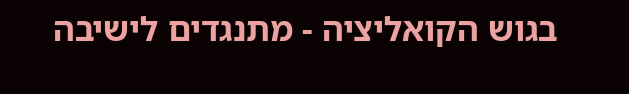בגוש הקואליציה - מתנגדים לישיבה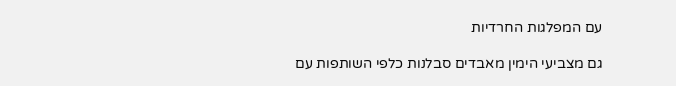עם המפלגות החרדיות

גם מצביעי הימין מאבדים סבלנות כלפי השותפות עם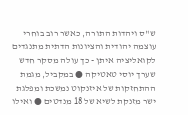ש"ס ויהדות התורה, כאשר רוב בוחרי עוצמה יהודית והציונות הדתית מתנגדים לקואליציה איתן - כך עולה מסקר חדש שערך יוסי טאטיקה ● במקביל, מגמת ההתחזקות של איזנקוט נמשכת ומפלגת ישר מזנקת לשיא של 18 מנדטים ● ואילו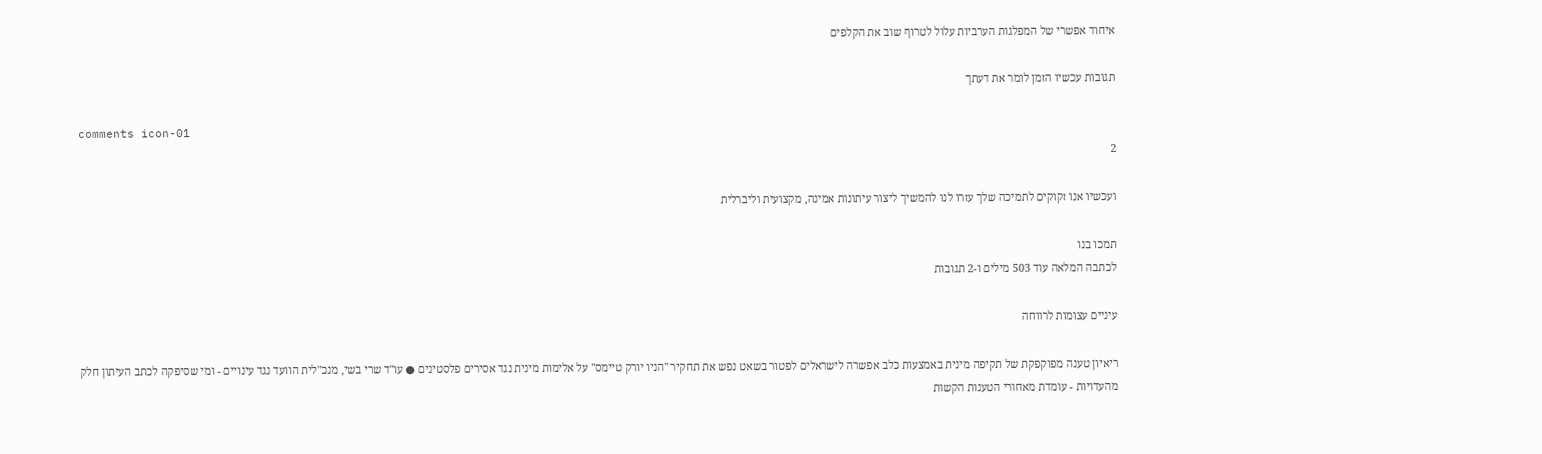איחוד אפשרי של המפלגות הערביות עלול לטרוף שוב את הקלפים

תגובות עכשיו הזמן לומר את דעתך

comments icon-01
2

ועכשיו אנו זקוקים לתמיכה שלך עזרו לנו להמשיך ליצור עיתונות אמינה, מקצועית וליברלית

תמכו בנו
לכתבה המלאה עוד 503 מילים ו-2 תגובות

עיניים עצומות לרווחה

ריאיון טענה מפוקפקת של תקיפה מינית באמצעות כלב אפשרה לישראלים לפטור בשאט נפש את תחקיר "הניו יורק טיימס" על אלימות מינית נגד אסירים פלסטינים ● עו"ד שרי בשי, מנכ"לית הוועד נגד עינויים - ומי שסיפקה לכתב העיתון חלק מהעדויות - עומדת מאחורי הטענות הקשות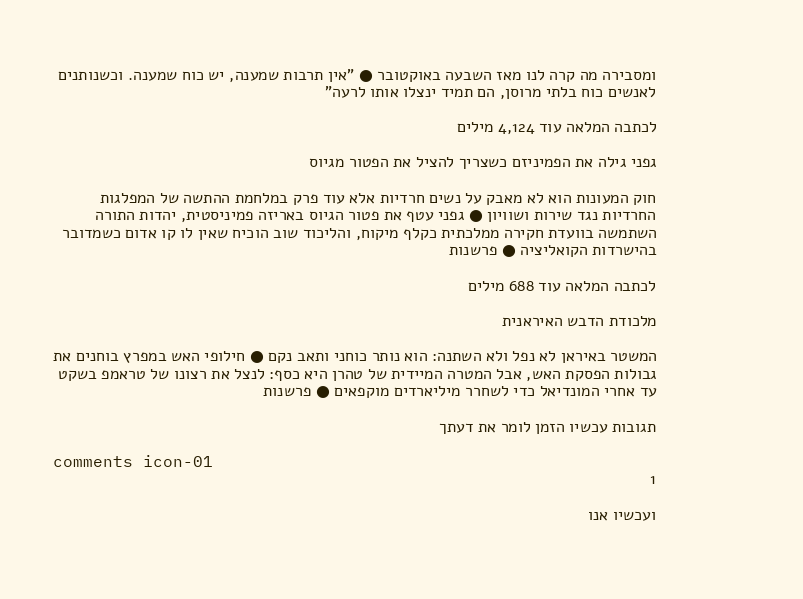ומסבירה מה קרה לנו מאז השבעה באוקטובר ● "אין תרבות שמענה, יש כוח שמענה. וכשנותנים לאנשים כוח בלתי מרוסן, הם תמיד ינצלו אותו לרעה"

לכתבה המלאה עוד 4,124 מילים

גפני גילה את הפמיניזם כשצריך להציל את הפטור מגיוס

חוק המעונות הוא לא מאבק על נשים חרדיות אלא עוד פרק במלחמת ההתשה של המפלגות החרדיות נגד שירות ושוויון ● גפני עטף את פטור הגיוס באריזה פמיניסטית, יהדות התורה השתמשה בוועדת חקירה ממלכתית כקלף מיקוח, והליכוד שוב הוכיח שאין לו קו אדום כשמדובר בהישרדות הקואליציה ● פרשנות

לכתבה המלאה עוד 688 מילים

מלכודת הדבש האיראנית

המשטר באיראן לא נפל ולא השתנה: הוא נותר כוחני ותאב נקם ● חילופי האש במפרץ בוחנים את גבולות הפסקת האש, אבל המטרה המיידית של טהרן היא כסף: לנצל את רצונו של טראמפ בשקט עד אחרי המונדיאל כדי לשחרר מיליארדים מוקפאים ● פרשנות

תגובות עכשיו הזמן לומר את דעתך

comments icon-01
1

ועכשיו אנו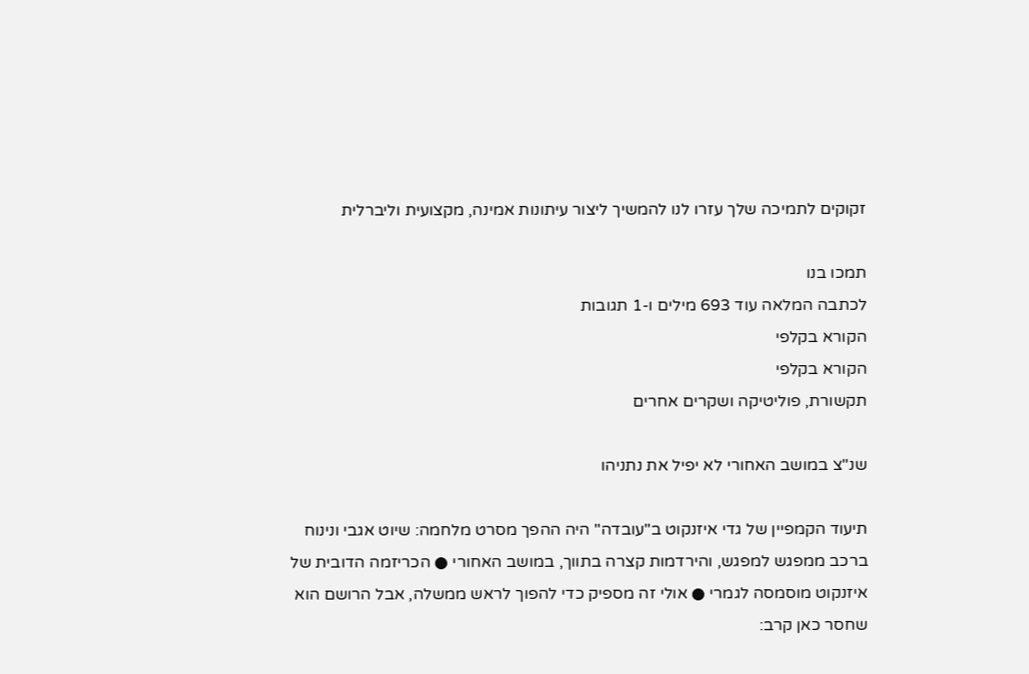זקוקים לתמיכה שלך עזרו לנו להמשיך ליצור עיתונות אמינה, מקצועית וליברלית

תמכו בנו
לכתבה המלאה עוד 693 מילים ו-1 תגובות
הקורא בקלפי
הקורא בקלפי
תקשורת, פוליטיקה ושקרים אחרים

שנ"צ במושב האחורי לא יפיל את נתניהו

תיעוד הקמפיין של גדי איזנקוט ב"עובדה" היה ההפך מסרט מלחמה: שיוט אגבי ונינוח ברכב ממפגש למפגש, והירדמות קצרה בתווך, במושב האחורי ● הכריזמה הדובית של איזנקוט מוסמסה לגמרי ● אולי זה מספיק כדי להפוך לראש ממשלה, אבל הרושם הוא שחסר כאן קרב: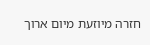חזרה מיוזעת מיום ארוך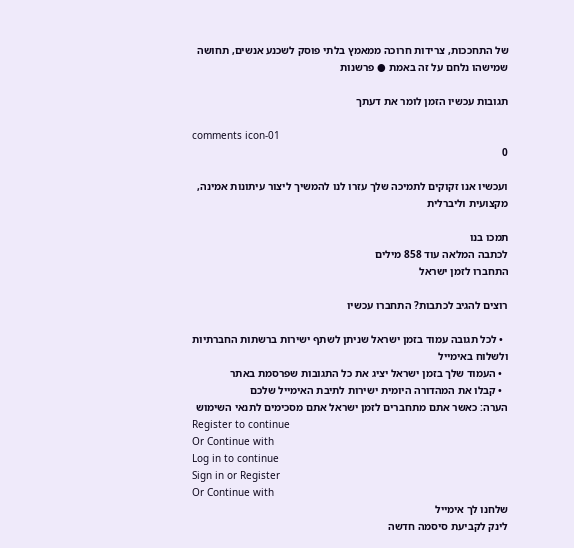של התחככות, צרידות חרוכה ממאמץ בלתי פוסק לשכנע אנשים, תחושה שמישהו נלחם על זה באמת ● פרשנות

תגובות עכשיו הזמן לומר את דעתך

comments icon-01
0

ועכשיו אנו זקוקים לתמיכה שלך עזרו לנו להמשיך ליצור עיתונות אמינה, מקצועית וליברלית

תמכו בנו
לכתבה המלאה עוד 858 מילים
התחברו לזמן ישראל

רוצים להגיב לכתבות? התחברו עכשיו

  • לכל תגובה עמוד בזמן ישראל שניתן לשתף ישירות ברשתות החברתיות ולשלוח באימייל
  • העמוד שלך בזמן ישראל יציג את כל התגובות שפרסמת באתר
  • קבלו את המהדורה היומית ישירות לתיבת האימייל שלכם
הערה: כאשר אתם מתחברים לזמן ישראל אתם מסכימים לתנאי השימוש
Register to continue
Or Continue with
Log in to continue
Sign in or Register
Or Continue with
שלחנו לך אימייל
לינק לקביעת סיסמה חדשה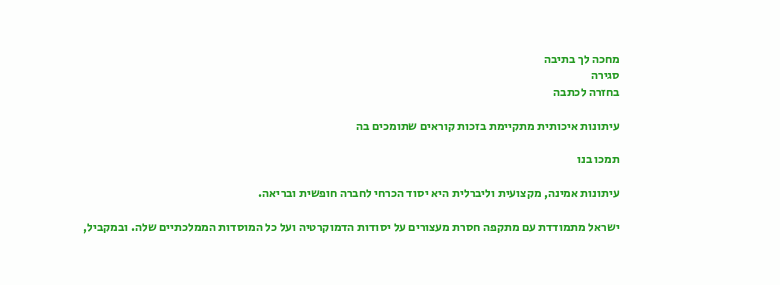מחכה לך בתיבה
סגירה
בחזרה לכתבה

עיתונות איכותית מתקיימת בזכות קוראים שתומכים בה

תמכו בנו

עיתונות אמינה, מקצועית וליברלית היא יסוד הכרחי לחברה חופשית ובריאה.

ישראל מתמודדת עם מתקפה חסרת מעצורים על יסודות הדמוקרטיה ועל כל המוסדות הממלכתיים שלה. ובמקביל,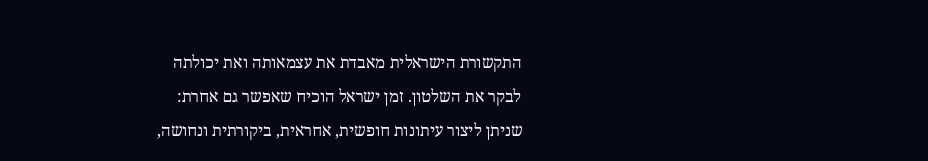התקשורת הישראלית מאבדת את עצמאותה ואת יכולתה לבקר את השלטון. זמן ישראל הוכיח שאפשר גם אחרת: שניתן ליצור עיתונות חופשית, אחראית, ביקורתית ונחושה,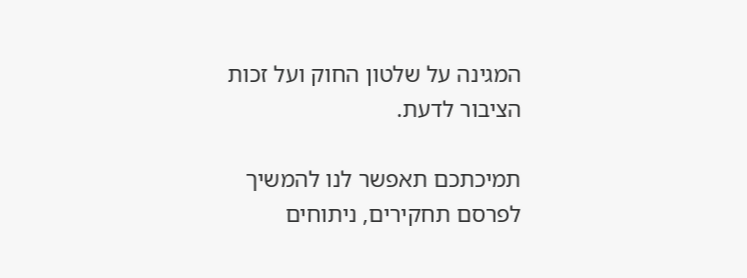המגינה על שלטון החוק ועל זכות הציבור לדעת.

תמיכתכם תאפשר לנו להמשיך לפרסם תחקירים, ניתוחים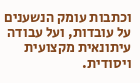וכתבות עומק הנשענים על עובדות, ועל עבודה עיתונאית מקצועית ויסודית.